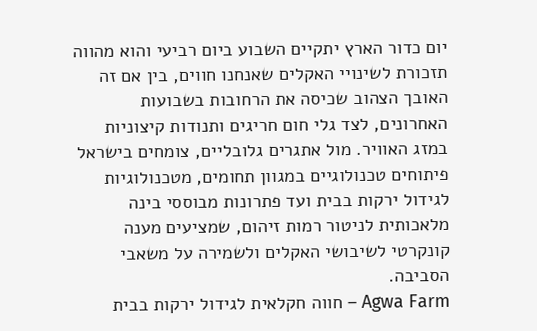יום כדור הארץ יתקיים השבוע ביום רביעי והוא מהווה תזכורת לשינויי האקלים שאנחנו חווים, בין אם זה האובך הצהוב שכיסה את הרחובות בשבועות האחרונים, לצד גלי חום חריגים ותנודות קיצוניות במזג האוויר. מול אתגרים גלובליים, צומחים בישראל פיתוחים טכנולוגיים במגוון תחומים, מטכנולוגיות לגידול ירקות בבית ועד פתרונות מבוססי בינה מלאכותית לניטור רמות זיהום, שמציעים מענה קונקרטי לשיבושי האקלים ולשמירה על משאבי הסביבה.
Agwa Farm – חווה חקלאית לגידול ירקות בבית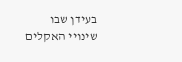בעידן שבו שינויי האקלים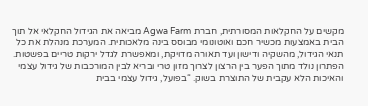מקשים על החקלאות המסורתית, חברת Agwa Farm מביאה את הגידול החקלאי אל תוך הבית באמצעות מכשיר חכם ואוטונומי מבוסס בינה מלאכותית. המערכת מנהלת את כל תנאי הגידול, מהשקיה ודישון ועד תאורה מדויקת, ומאפשרת לגדל ירקות טריים בפשטות. הפתרון נולד מתוך הפער בין הרצון לצרוך מזון טרי ובריא לבין המורכבות של גידול עצמי והאיכות הלא עקבית של התוצרת בשוק. “בפועל, גידול עצמי בבית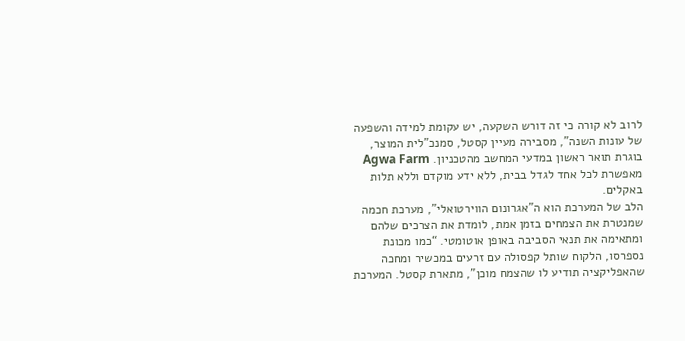לרוב לא קורה כי זה דורש השקעה, יש עקומת למידה והשפעה של עונות השנה”, מסבירה מעיין קסטל, סמנכ"לית המוצר, בוגרת תואר ראשון במדעי המחשב מהטכניון. Agwa Farm מאפשרת לכל אחד לגדל בבית, ללא ידע מוקדם וללא תלות באקלים.
הלב של המערכת הוא ה”אגרונום הווירטואלי”, מערכת חכמה שמנטרת את הצמחים בזמן אמת, לומדת את הצרכים שלהם ומתאימה את תנאי הסביבה באופן אוטומטי. “כמו מכונת נספרסו, הלקוח שותל קפסולה עם זרעים במכשיר ומחכה שהאפליקציה תודיע לו שהצמח מוכן”, מתארת קסטל. המערכת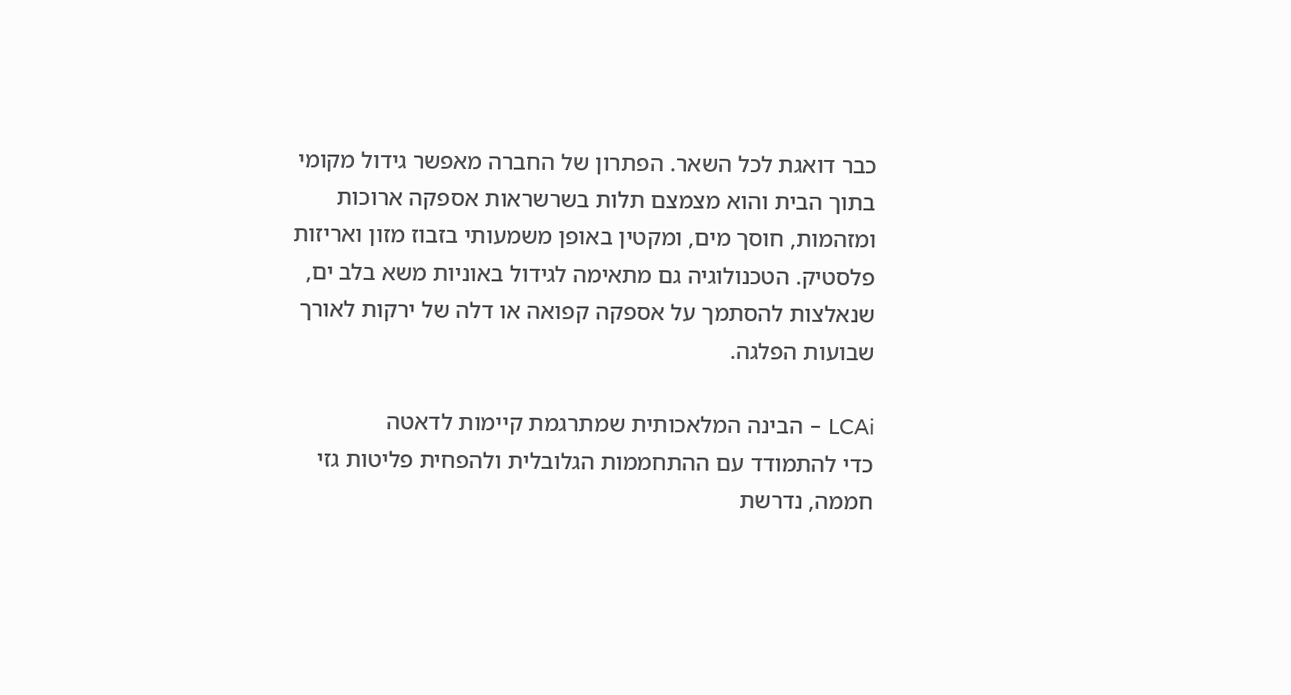כבר דואגת לכל השאר. הפתרון של החברה מאפשר גידול מקומי בתוך הבית והוא מצמצם תלות בשרשראות אספקה ארוכות ומזהמות, חוסך מים, ומקטין באופן משמעותי בזבוז מזון ואריזות פלסטיק. הטכנולוגיה גם מתאימה לגידול באוניות משא בלב ים, שנאלצות להסתמך על אספקה קפואה או דלה של ירקות לאורך שבועות הפלגה.

LCAi – הבינה המלאכותית שמתרגמת קיימות לדאטה
כדי להתמודד עם ההתחממות הגלובלית ולהפחית פליטות גזי חממה, נדרשת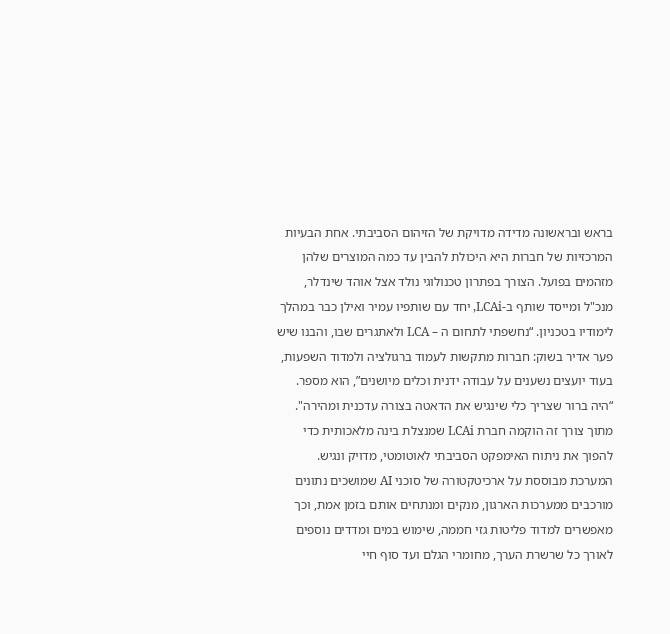בראש ובראשונה מדידה מדויקת של הזיהום הסביבתי. אחת הבעיות המרכזיות של חברות היא היכולת להבין עד כמה המוצרים שלהן מזהמים בפועל. הצורך בפתרון טכנולוגי נולד אצל אוהד שינדלר, מנכ"ל ומייסד שותף ב-LCAi, יחד עם שותפיו עמיר ואילן כבר במהלך לימודיו בטכניון. “נחשפתי לתחום ה – LCA ולאתגרים שבו, והבנו שיש פער אדיר בשוק: חברות מתקשות לעמוד ברגולציה ולמדוד השפעות, בעוד יועצים נשענים על עבודה ידנית וכלים מיושנים”, הוא מספר. “היה ברור שצריך כלי שינגיש את הדאטה בצורה עדכנית ומהירה".
מתוך צורך זה הוקמה חברת LCAi שמנצלת בינה מלאכותית כדי להפוך את ניתוח האימפקט הסביבתי לאוטומטי, מדויק ונגיש. המערכת מבוססת על ארכיטקטורה של סוכני AI שמושכים נתונים מורכבים ממערכות הארגון, מנקים ומנתחים אותם בזמן אמת, וכך מאפשרים למדוד פליטות גזי חממה, שימוש במים ומדדים נוספים לאורך כל שרשרת הערך, מחומרי הגלם ועד סוף חיי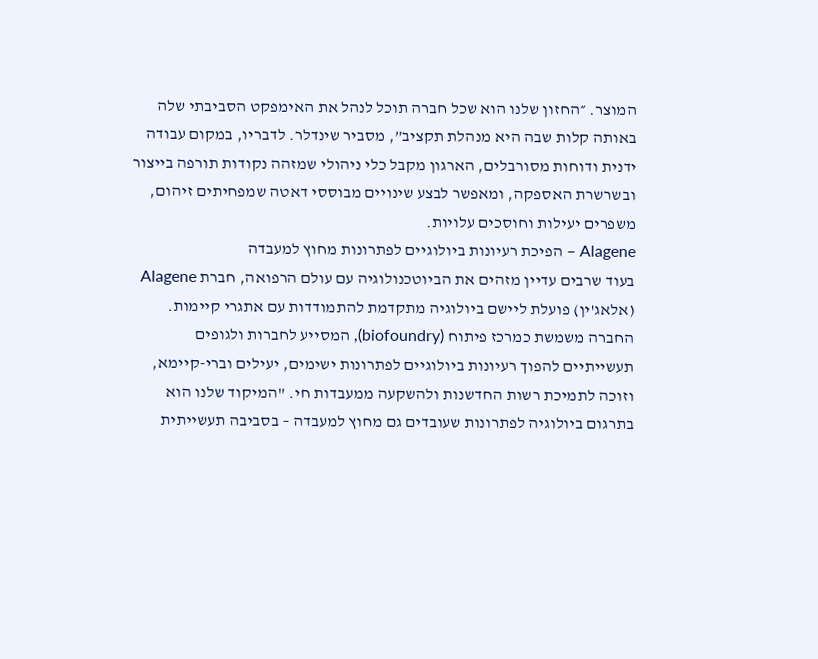המוצר. ״החזון שלנו הוא שכל חברה תוכל לנהל את האימפקט הסביבתי שלה באותה קלות שבה היא מנהלת תקציב”, מסביר שינדלר. לדבריו, במקום עבודה ידנית ודוחות מסורבלים, הארגון מקבל כלי ניהולי שמזהה נקודות תורפה בייצור ובשרשרת האספקה, ומאפשר לבצע שינויים מבוססי דאטה שמפחיתים זיהום, משפרים יעילות וחוסכים עלויות.
Alagene – הפיכת רעיונות ביולוגיים לפתרונות מחוץ למעבדה
בעוד שרבים עדיין מזהים את הביוטכנולוגיה עם עולם הרפואה, חברת Alagene (אלאג'ין) פועלת ליישם ביולוגיה מתקדמת להתמודדות עם אתגרי קיימות. החברה משמשת כמרכז פיתוח (biofoundry), המסייע לחברות ולגופים תעשייתיים להפוך רעיונות ביולוגיים לפתרונות ישימים, יעילים וברי-קיימא, וזוכה לתמיכת רשות החדשנות ולהשקעה ממעבדות חי. "המיקוד שלנו הוא בתרגום ביולוגיה לפתרונות שעובדים גם מחוץ למעבדה – בסביבה תעשייתית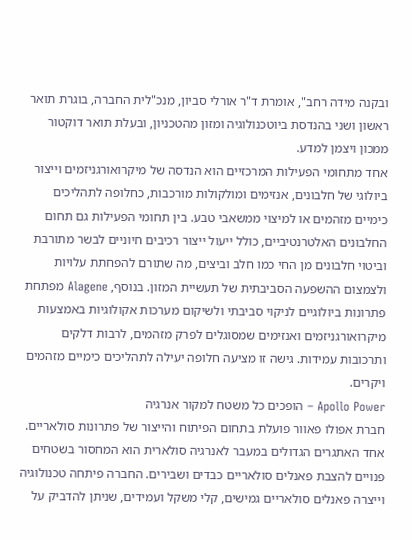ובקנה מידה רחב", אומרת ד"ר אורלי סביון, מנכ"לית החברה, בוגרת תואר ראשון ושני בהנדסת ביוטכנולוגיה ומזון מהטכניון, ובעלת תואר דוקטור ממכון ויצמן למדע.
אחד מתחומי הפעילות המרכזיים הוא הנדסה של מיקרואורגניזמים וייצור ביולוגי של חלבונים, אנזימים ומולקולות מורכבות, כחלופה לתהליכים כימיים מזהמים או למיצוי ממשאבי טבע. בין תחומי הפעילות גם תחום החלבונים האלטרנטיביים, כולל ייעול ייצור רכיבים חיוניים לבשר מתורבת וביטוי חלבונים מן החי כמו חלב וביצים, מה שתורם להפחתת עלויות ולצמצום ההשפעה הסביבתית של תעשיית המזון. בנוסף, Alagene מפתחת פתרונות ביולוגיים לניקוי סביבתי ולשיקום מערכות אקולוגיות באמצעות מיקרואורגניזמים ואנזימים שמסוגלים לפרק מזהמים, לרבות דלקים ותרכובות עמידות. גישה זו מציעה חלופה יעילה לתהליכים כימיים מזהמים ויקרים.
Apollo Power – הופכים כל משטח למקור אנרגיה
חברת אפולו פאוור פועלת בתחום הפיתוח והייצור של פתרונות סולאריים. אחד האתגרים הגדולים במעבר לאנרגיה סולארית הוא המחסור בשטחים פנויים להצבת פאנלים סולאריים כבדים ושבירים. החברה פיתחה טכנולוגיה וייצרה פאנלים סולאריים גמישים, קלי משקל ועמידים, שניתן להדביק על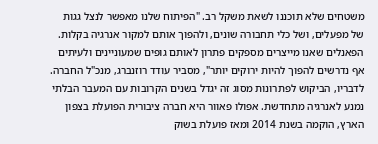משטחים שלא תוכננו לשאת משקל רב. "הפיתוח שלנו מאפשר לנצל גגות של מפעלים, ושל כלי תחבורה שונים, ולהפוך אותם למקור אנרגיה בקלות. הפאנלים שאנו מייצרים מספקים פתרון לאותם גופים שמעוניינים ולעיתים אף נדרשים להפוך להיות ירוקים יותר", מסביר עודד רוזנברג, מנכ"ל החברה.
לדבריו, הביקוש לפתרונות מסוג זה יגדל בשנים הקרובות עם המעבר הבלתי נמנע לאנרגיה מתחדשת. אפולו פאוור היא חברה ציבורית הפועלת בצפון הארץ, הוקמה בשנת 2014 ומאז פועלת בשוק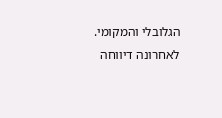הגלובלי והמקומי. לאחרונה דיווחה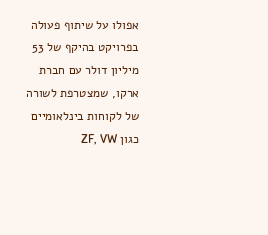אפולו על שיתוף פעולה בפרויקט בהיקף של 53 מיליון דולר עם חברת ארקו, שמצטרפת לשורה של לקוחות בינלאומיים כגון ZF, VW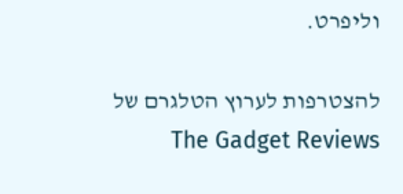וליפרט.

להצטרפות לערוץ הטלגרם של The Gadget Reviews